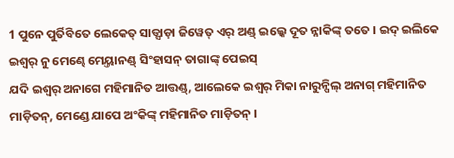1 ପୁନେ ପୁର୍ତିବିତେ ଲେକେତ୍ ସାଡ୍ସାଡ଼ା ଜିୱେତ୍ ଏର୍ ଅଣ୍ଡ୍ ଇଲ୍କେ ଦୂତ ନ୍ନାକିଙ୍କ୍ ତତେ । ଇଦ୍ ଇଲିକେ ଇଶ୍ୱର୍ ନୁ ମେଣ୍ଢେ ମେୟ୍ତାନଣ୍ଡ୍ ସିଂହାସନ୍ ତାଗାଙ୍କ୍ ପେଇସ୍
ଯଦି ଇଶ୍ୱର୍ ଅନାଗେ ମହିମାନିତ ଆତ୍ତଣ୍ଡ୍, ଆଲେକେ ଇଶ୍ୱର୍ ମିକା ନାରୁନ୍ପିଲ୍ ଅନାଗ୍ ମହିମାନିତ ମାଡ଼ିତନ୍, ମେଣ୍ଡେ ଯାପେ ଅଂକିଙ୍କ୍ ମହିମାନିତ ମାଡ଼ିତନ୍ ।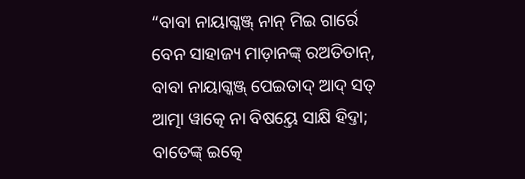“ବାବା ନାୟାଗ୍କଞ୍ଜ୍ ନାନ୍ ମିଇ ଗାର୍ରେ ବେନ ସାହାଜ୍ୟ ମାଡ଼ାନଙ୍କ୍ ରଅତିତାନ୍, ବାବା ନାୟାଗ୍କଞ୍ଜ୍ ପେଇତାଦ୍ ଆଦ୍ ସତ୍ ଆତ୍ମା ୱାତ୍କେ ନା ବିଷୟ୍ତେ ସାକ୍ଷି ହିଦ୍ତା;
ବାତେଙ୍କ୍ ଇତ୍କେ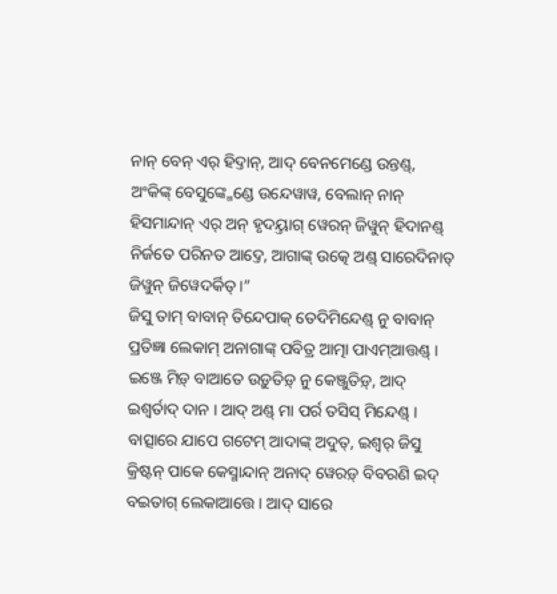ନାନ୍ ବେନ୍ ଏର୍ ହିଦ୍ତାନ୍, ଆଦ୍ ବେନମେଣ୍ଡେ ଉନ୍ତଣ୍ଡ୍, ଅଂକିଙ୍କ୍ ବେସୁଙ୍କ୍ମେଣ୍ଡେ ଉନ୍ଦେୱାୱ, ବେଲାନ୍ ନାନ୍ ହିସମାନ୍ଦାନ୍ ଏର୍ ଅନ୍ ହୃଦୟ୍ତାଗ୍ ୱେରନ୍ ଜିୱୁନ୍ ହିଦାନଣ୍ଡ୍ ନିର୍ଜତେ ପରିନତ ଆଦ୍ତେ, ଆଗାଙ୍କ୍ ଉତ୍କେ ଅଣ୍ଡ୍ ସାରେଦିନାତ୍ ଜିୱୁନ୍ ଜିୱେଦର୍କିତ୍ ।”
ଜିସୁ ତାମ୍ ବାବାନ୍ ତିନ୍ଦେପାକ୍ ତେଦିମିନ୍ଦେଣ୍ଡ୍ ନୁ ବାବାନ୍ ପ୍ରତିଜ୍ଞା ଲେକାମ୍ ଅନାଗାଙ୍କ୍ ପବିତ୍ର ଆତ୍ମା ପାଏମ୍ଆତ୍ତଣ୍ଡ୍ । ଇଞ୍ଜେ ମିଡ଼୍ ବାଆତେ ଉଡ଼ୁତିଡ଼୍ ନୁ କେଞ୍ଜୁତିଡ଼୍, ଆଦ୍ ଇଶ୍ୱର୍ତାଦ୍ ଦାନ । ଆଦ୍ ଅଣ୍ଡ୍ ମା ପର୍ର ତସିସ୍ ମିନ୍ଦେଣ୍ଡ୍ ।
ବାତ୍ସାରେ ଯାପେ ଗଟେମ୍ ଆଦାଙ୍କ୍ ଅଦୁତ୍, ଇଶ୍ୱର୍ ଜିସୁ କ୍ରିଷ୍ଟନ୍ ପାକେ କେସ୍ମାନ୍ଦାନ୍ ଅନାଦ୍ ୱେରଡ଼୍ ବିବରଣି ଇଦ୍ ବଇତାଗ୍ ଲେକାଆତ୍ତେ । ଆଦ୍ ସାରେ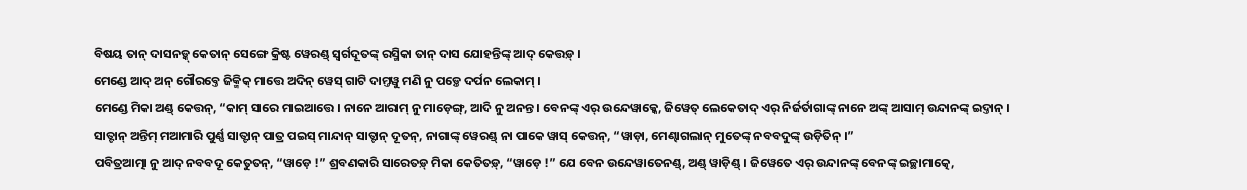ବିଷୟ ତାନ୍ ଦାସନଡ଼୍କ୍ କେତାନ୍ ସେଙ୍ଗେ କ୍ରିଷ୍ଟ ୱେରଣ୍ଡ୍ ସ୍ୱର୍ଗଦୂତଙ୍କ୍ ରସ୍ମିକା ତାନ୍ ଦାସ ଯୋହନ୍ତିଙ୍କ୍ ଆଦ୍ କେତ୍ତଡ଼୍ ।
ମେଣ୍ଡେ ଆଦ୍ ଅନ୍ ଗୌରବ୍ତେ ଜିକ୍ମିକ୍ ମାତ୍ତେ ଅଦିନ୍ ୱେସ୍ ଗାଟି ଦାମ୍ତୱୁ ମଣି ନୁ ପଡ଼୍ତେ ଦର୍ପନ ଲେକାମ୍ ।
ମେଣ୍ଡେ ମିକା ଅଣ୍ଡ୍ କେତ୍ତନ୍, “କାମ୍ ସାରେ ମାଇଆତ୍ତେ । ନାନେ ଆରାମ୍ ନୁ ମାଡ଼େଙ୍ଗ୍, ଆଦି ନୁ ଅନନ୍ତ । ବେନଙ୍କ୍ ଏର୍ ଉନ୍ଦେୱାକ୍କେ, ଜିୱେତ୍ ଲେକେତାଦ୍ ଏର୍ ନିର୍ଜର୍ତାଗାଙ୍କ୍ ନାନେ ଅଙ୍କ୍ ଆସାମ୍ ଉନ୍ଦାନଙ୍କ୍ ଇଦ୍ତାନ୍ ।
ସାତ୍ଟାନ୍ ଅନ୍ତିମ୍ ମଆମାରି ପୁର୍ଣ୍ଣ ସାତ୍ଟାନ୍ ପାତ୍ର ପଇସ୍ ମାନ୍ଦାନ୍ ସାତ୍ଟାନ୍ ଦୂତନ୍, ନାଗାଙ୍କ୍ ୱେରଣ୍ଡ୍ ନା ପାକେ ୱାସ୍ କେତ୍ତନ୍, “ୱାଡ଼ା, ମେଣ୍ଢାଗଲାନ୍ ମୁତେଙ୍କ୍ ନବବଦୁଙ୍କ୍ ଉଡ଼ିତିନ୍ ।”
ପବିତ୍ରଆତ୍ମା ନୁ ଆଦ୍ ନବବଦୂ କେତୁତନ୍, “ୱାଡ଼େ !” ଶ୍ରବଣକାରି ସାରେତଡ଼୍ ମିକା କେତିତଡ଼୍, “ୱାଡ଼େ !” ଯେ ବେନ ଉନ୍ଦେୱାତେନଣ୍ଡ୍, ଅଣ୍ଡ୍ ୱାଡ଼ିଣ୍ଡ୍ । ଜିୱେତେ ଏର୍ ଉନ୍ଦାନଙ୍କ୍ ବେନଙ୍କ୍ ଇଚ୍ଛାମାତ୍କେ,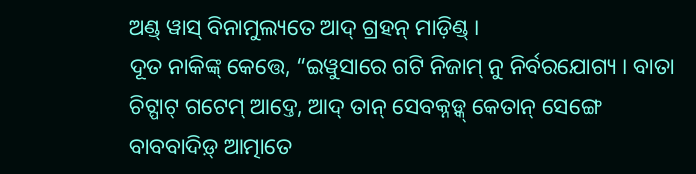ଅଣ୍ଡ୍ ୱାସ୍ ବିନାମୁଲ୍ୟତେ ଆଦ୍ ଗ୍ରହନ୍ ମାଡ଼ିଣ୍ଡ୍ ।
ଦୂତ ନାକିଙ୍କ୍ କେତ୍ତେ, “ଇୱୁସାରେ ଗଟି ନିଜାମ୍ ନୁ ନିର୍ବରଯୋଗ୍ୟ । ବାତା ଚିଟ୍ପାଟ୍ ଗଟେମ୍ ଆଦ୍ତେ, ଆଦ୍ ତାନ୍ ସେବକ୍ନଡ଼୍କ୍ କେତାନ୍ ସେଙ୍ଗେ ବାବବାଦିଡ଼୍ ଆତ୍ମାତେ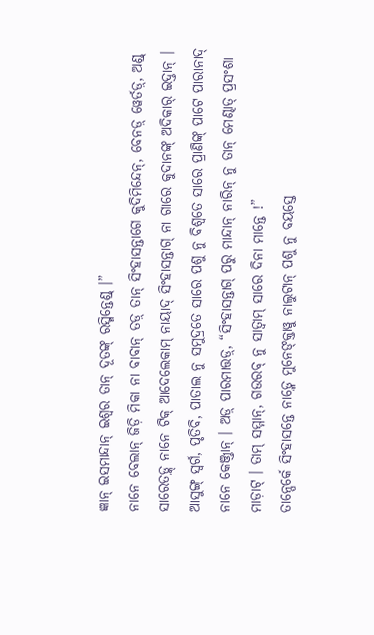ଜ୍ଞାନ୍ ଇସମାନ୍ଦାନ୍ ଇଶ୍ୱର ତାନ୍ ଦୂତଙ୍କ୍ ରସ୍ମିନ୍ତେଣ୍ଡ୍ ।”
ନାନେ ବେଲାନ୍ ଜିଡ଼ି ମିକା ନା ବାବାନ୍ ତଡ଼୍ ତାନ୍ ସିଂହାସନ୍ତାଗେ କୁଦିମିନ୍ଦେନ୍, ବେନଡ଼୍ ୱେର୍ତଡ଼୍, ଅଣ୍ଡ୍ ସାରେତଡ଼୍କ୍ ନାନେ ଟିକ୍ ଆଦେଲେକାମ୍ ନାୟାଦ୍ ସିଂହାସନ୍ତାଗ୍ ନା ଗାରେ କୁଦାନଙ୍କ୍ ଅଦିକାର୍ ଇଦ୍ତାନ୍ ।
ଆସୁଙ୍ଗ୍ ସ୍ୱର୍ଗ, ପୃତିବି, ପାତାଲ ନୁ ସମୁଦ୍ରତେ ସାରେ ପଶୁ ନୁ ବିଶ୍ୱତେ ସାରେ ପ୍ରାଣିଙ୍କ୍ ପାଟେ ପାରାନାଦ୍ ନାନେ କେଞ୍ଜ୍ତାନ୍ । ଅଡ଼୍ ପାରମାତ୍ତଡ଼୍, “ସିଂହାସନ୍ତାଗ୍ ପରୁ ମାନ୍ଦାନ୍ ନାରିନ୍ ନୁ ତାନ୍ ମେଣ୍ଢାତ୍ ପ୍ରସଂଶା ମାଡ଼ାଟ୍ । ତାମ୍ ସମ୍ମାନ୍, ଗଉରବ୍ ନୁ ସାତ୍ୱାମ୍ ସାରେ ଦିନା ମାନ୍ତେ !”
ତାନ୍ପେର୍କେ ସିଂହାସନ୍ତେ ନାଡ଼୍ମେ ମୁନେଙ୍କ୍ତାୱୁ ନାଲୁଟାନ୍ ପଶୁ ନୁ ବୟସ୍ତେ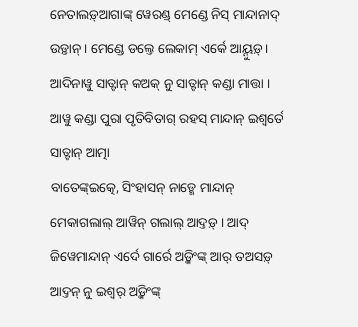ନେତାଲଡ଼୍ଆଗାଙ୍କ୍ ୱେରଣ୍ଡ୍ ମେଣ୍ଡେ ନିସ୍ ମାନ୍ଦାନାଦ୍ ଉଡ଼୍ତାନ୍ । ମେଣ୍ଡେ ଡଲ୍ତେ ଲେକାମ୍ ଏର୍କେ ଆୟ୍ନୁଡ଼୍ । ଆଦିନାୱୁ ସାତ୍ଟାନ୍ କଅକ୍ ନୁ ସାତ୍ଟାନ୍ କଣ୍ଡା ମାତ୍ତା । ଆୱୁ କଣ୍ଡା ପୁରା ପୃତିବିତାଗ୍ ରହସ୍ ମାନ୍ଦାନ୍ ଇଶ୍ୱର୍ତେ ସାତ୍ଟାନ୍ ଆତ୍ମା
ବାତେଙ୍କ୍ଇତ୍କେ, ସିଂହାସନ୍ ନାଡ଼୍ମେ ମାନ୍ଦାନ୍ ମେକାଗଲାଲ୍ ଆୱିନ୍ ଗଲାଲ୍ ଆଦ୍ତଡ଼୍ । ଆଦ୍ ଜିୱେମାନ୍ଦାନ୍ ଏର୍ଦେ ଗାର୍ରେ ଅଡ଼୍କିଂଙ୍କ୍ ଆର୍ ତଅସଡ଼୍ ଆଦ୍ତନ୍ ନୁ ଇଶ୍ୱର୍ ଅଡ଼୍କିଂଙ୍କ୍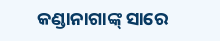କଣ୍ଡାନାଗାଙ୍କ୍ ସାରେ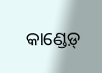କାଣ୍ଡେଡ଼୍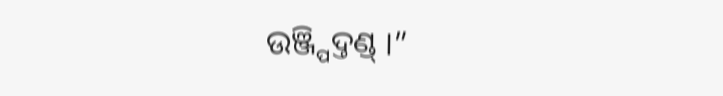ଉଞ୍ଜ୍ପିଦ୍ତଣ୍ଡ୍ ।”